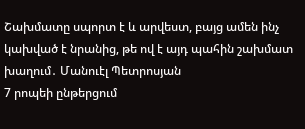Շախմատը սպորտ է և արվեստ, բայց ամեն ինչ կախված է նրանից, թե ով է այդ պահին շախմատ խաղում․ Մանուէլ Պետրոսյան
7 րոպեի ընթերցում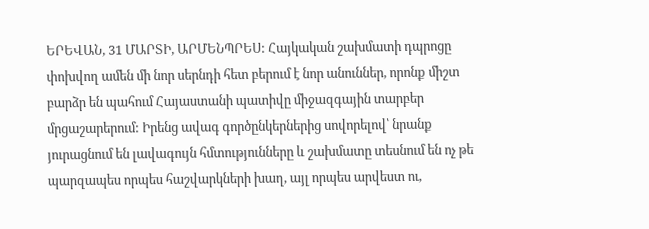ԵՐԵՎԱՆ, 31 ՄԱՐՏԻ, ԱՐՄԵՆՊՐԵՍ: Հայկական շախմատի դպրոցը փոխվող ամեն մի նոր սերնդի հետ բերում է նոր անուններ, որոնք միշտ բարձր են պահում Հայաստանի պատիվը միջազգային տարբեր մրցաշարերում: Իրենց ավագ գործընկերներից սովորելով՝ նրանք յուրացնում են լավագույն հմտությունները և շախմատը տեսնում են ոչ թե պարզապես որպես հաշվարկների խաղ, այլ որպես արվեստ ու,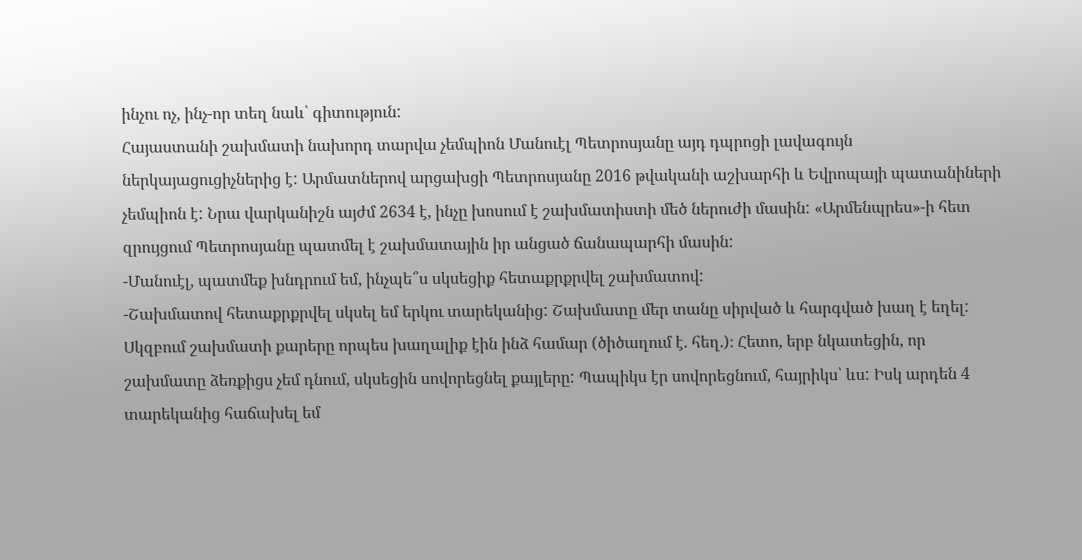ինչու ոչ, ինչ-որ տեղ նաև՝ գիտություն:
Հայաստանի շախմատի նախորդ տարվա չեմպիոն Մանուէլ Պետրոսյանը այդ դպրոցի լավագույն ներկայացուցիչներից է: Արմատներով արցախցի Պետրոսյանը 2016 թվականի աշխարհի և Եվրոպայի պատանիների չեմպիոն է: Նրա վարկանիշն այժմ 2634 է, ինչը խոսում է շախմատիստի մեծ ներուժի մասին: «Արմենպրես»-ի հետ զրույցում Պետրոսյանը պատմել է շախմատային իր անցած ճանապարհի մասին:
-Մանուէլ, պատմեք խնդրում եմ, ինչպե՞ս սկսեցիք հետաքրքրվել շախմատով:
-Շախմատով հետաքրքրվել սկսել եմ երկու տարեկանից: Շախմատը մեր տանը սիրված և հարգված խաղ է եղել: Սկզբում շախմատի քարերը որպես խաղալիք էին ինձ համար (ծիծաղում է. հեղ.)։ Հետո, երբ նկատեցին, որ շախմատը ձեռքիցս չեմ դնում, սկսեցին սովորեցնել քայլերը: Պապիկս էր սովորեցնում, հայրիկս՝ ևս: Իսկ արդեն 4 տարեկանից հաճախել եմ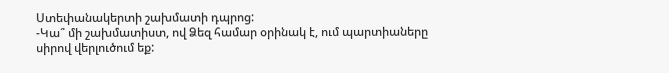Ստեփանակերտի շախմատի դպրոց:
-Կա՞ մի շախմատիստ, ով Ձեզ համար օրինակ է, ում պարտիաները սիրով վերլուծում եք: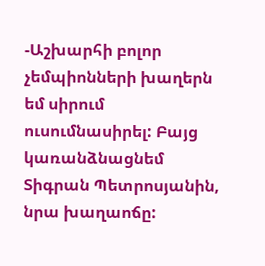-Աշխարհի բոլոր չեմպիոնների խաղերն եմ սիրում ուսումնասիրել: Բայց կառանձնացնեմ Տիգրան Պետրոսյանին, նրա խաղաոճը: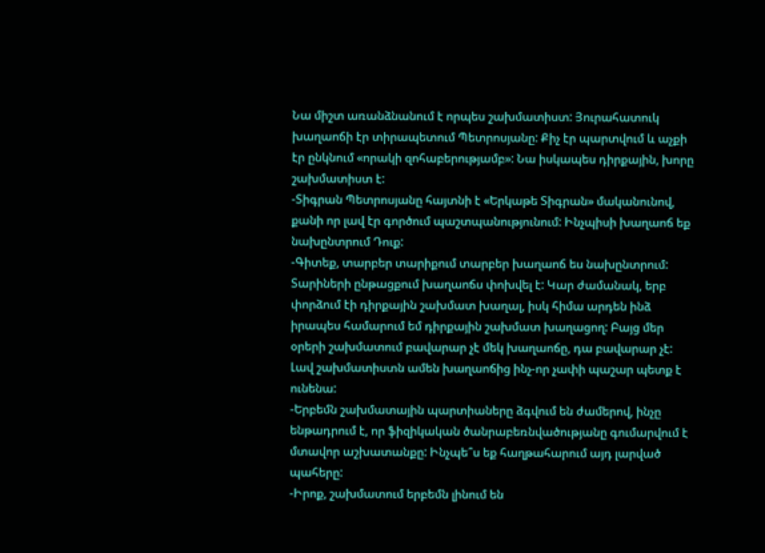Նա միշտ առանձնանում է որպես շախմատիստ: Յուրահատուկ խաղաոճի էր տիրապետում Պետրոսյանը: Քիչ էր պարտվում և աչքի էր ընկնում «որակի զոհաբերությամբ»: Նա իսկապես դիրքային, խորը շախմատիստ է:
-Տիգրան Պետրոսյանը հայտնի է «Երկաթե Տիգրան» մականունով, քանի որ լավ էր գործում պաշտպանությունում: Ինչպիսի խաղաոճ եք նախընտրում Դուք:
-Գիտեք, տարբեր տարիքում տարբեր խաղաոճ ես նախընտրում: Տարիների ընթացքում խաղաոճս փոխվել է: Կար ժամանակ, երբ փորձում էի դիրքային շախմատ խաղալ, իսկ հիմա արդեն ինձ իրապես համարում եմ դիրքային շախմատ խաղացող: Բայց մեր օրերի շախմատում բավարար չէ մեկ խաղաոճը, դա բավարար չէ: Լավ շախմատիստն ամեն խաղաոճից ինչ-որ չափի պաշար պետք է ունենա:
-Երբեմն շախմատային պարտիաները ձգվում են ժամերով, ինչը ենթադրում է, որ ֆիզիկական ծանրաբեռնվածությանը գումարվում է մտավոր աշխատանքը: Ինչպե՞ս եք հաղթահարում այդ լարված պահերը:
-Իրոք, շախմատում երբեմն լինում են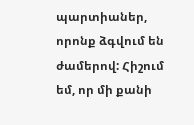պարտիաներ, որոնք ձգվում են ժամերով: Հիշում եմ, որ մի քանի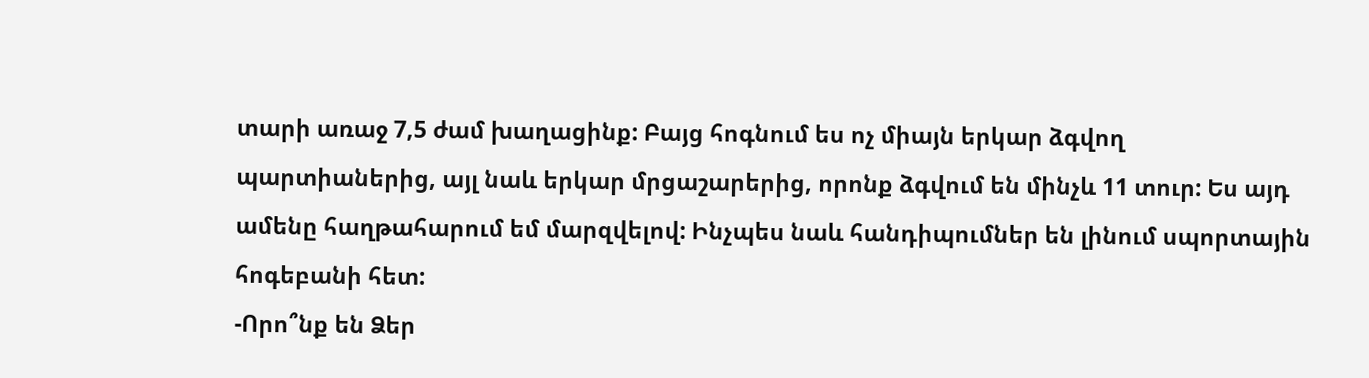տարի առաջ 7,5 ժամ խաղացինք: Բայց հոգնում ես ոչ միայն երկար ձգվող պարտիաներից, այլ նաև երկար մրցաշարերից, որոնք ձգվում են մինչև 11 տուր: Ես այդ ամենը հաղթահարում եմ մարզվելով: Ինչպես նաև հանդիպումներ են լինում սպորտային հոգեբանի հետ:
-Որո՞նք են Ձեր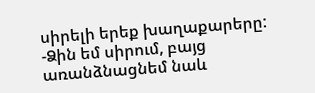սիրելի երեք խաղաքարերը:
-Ձին եմ սիրում, բայց առանձնացնեմ նաև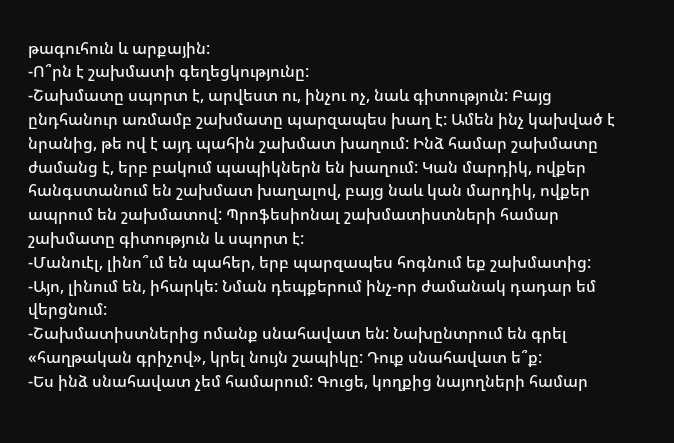թագուհուն և արքային:
-Ո՞րն է շախմատի գեղեցկությունը:
-Շախմատը սպորտ է, արվեստ ու, ինչու ոչ, նաև գիտություն: Բայց ընդհանուր առմամբ շախմատը պարզապես խաղ է: Ամեն ինչ կախված է նրանից, թե ով է այդ պահին շախմատ խաղում: Ինձ համար շախմատը ժամանց է, երբ բակում պապիկներն են խաղում: Կան մարդիկ, ովքեր հանգստանում են շախմատ խաղալով, բայց նաև կան մարդիկ, ովքեր ապրում են շախմատով: Պրոֆեսիոնալ շախմատիստների համար շախմատը գիտություն և սպորտ է:
-Մանուէլ, լինո՞ւմ են պահեր, երբ պարզապես հոգնում եք շախմատից:
-Այո, լինում են, իհարկե: Նման դեպքերում ինչ-որ ժամանակ դադար եմ վերցնում:
-Շախմատիստներից ոմանք սնահավատ են: Նախընտրում են գրել «հաղթական գրիչով», կրել նույն շապիկը: Դուք սնահավատ ե՞ք:
-Ես ինձ սնահավատ չեմ համարում: Գուցե, կողքից նայողների համար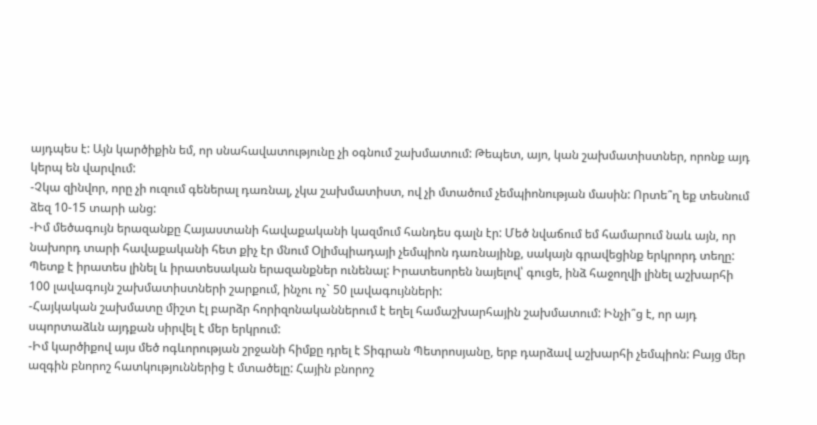այդպես է: Այն կարծիքին եմ, որ սնահավատությունը չի օգնում շախմատում: Թեպետ, այո, կան շախմատիստներ, որոնք այդ կերպ են վարվում:
-Չկա զինվոր, որը չի ուզում գեներալ դառնալ, չկա շախմատիստ, ով չի մտածում չեմպիոնության մասին: Որտե՞ղ եք տեսնում ձեզ 10-15 տարի անց:
-Իմ մեծագույն երազանքը Հայաստանի հավաքականի կազմում հանդես գալն էր: Մեծ նվաճում եմ համարում նաև այն, որ նախորդ տարի հավաքականի հետ քիչ էր մնում Օլիմպիադայի չեմպիոն դառնայինք, սակայն գրավեցինք երկրորդ տեղը: Պետք է իրատես լինել և իրատեսական երազանքներ ունենալ: Իրատեսորեն նայելով՝ գուցե, ինձ հաջողվի լինել աշխարհի 100 լավագույն շախմատիստների շարքում, ինչու ոչ` 50 լավագույնների:
-Հայկական շախմատը միշտ էլ բարձր հորիզոնականներում է եղել համաշխարհային շախմատում: Ինչի՞ց է, որ այդ սպորտաձևն այդքան սիրվել է մեր երկրում:
-Իմ կարծիքով այս մեծ ոգևորության շրջանի հիմքը դրել է Տիգրան Պետրոսյանը, երբ դարձավ աշխարհի չեմպիոն: Բայց մեր ազգին բնորոշ հատկություններից է մտածելը: Հային բնորոշ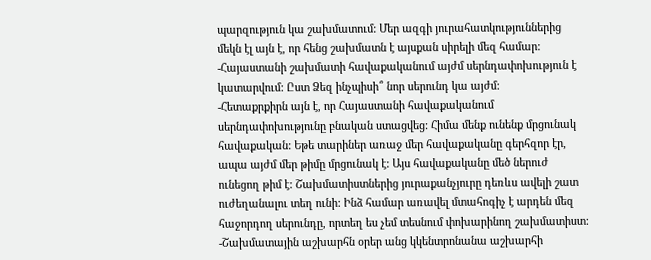պարզություն կա շախմատում: Մեր ազգի յուրահատկություններից մեկն էլ այն է, որ հենց շախմատն է այսքան սիրելի մեզ համար:
-Հայաստանի շախմատի հավաքականում այժմ սերնդափոխություն է կատարվում: Ըստ Ձեզ ինչպիսի՞ նոր սերունդ կա այժմ:
-Հետաքրքիրն այն է, որ Հայաստանի հավաքականում սերնդափոխությունը բնական ստացվեց: Հիմա մենք ունենք մրցունակ հավաքական: Եթե տարիներ առաջ մեր հավաքականը գերհզոր էր, ապա այժմ մեր թիմը մրցունակ է: Այս հավաքականը մեծ ներուժ ունեցող թիմ է: Շախմատիստներից յուրաքանչյուրը դեռևս ավելի շատ ուժեղանալու տեղ ունի: Ինձ համար առավել մտահոգիչ է արդեն մեզ հաջորդող սերունդը, որտեղ ես չեմ տեսնում փոխարինող շախմատիստ:
-Շախմատային աշխարհն օրեր անց կկենտրոնանա աշխարհի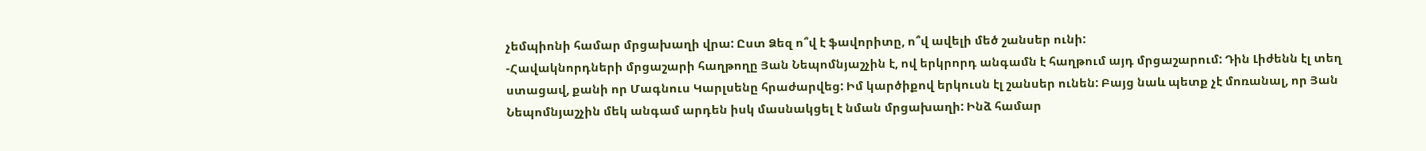չեմպիոնի համար մրցախաղի վրա: Ըստ Ձեզ ո՞վ է ֆավորիտը, ո՞վ ավելի մեծ շանսեր ունի:
-Հավակնորդների մրցաշարի հաղթողը Յան Նեպոմնյաշչին է, ով երկրորդ անգամն է հաղթում այդ մրցաշարում: Դին Լիժենն էլ տեղ ստացավ, քանի որ Մագնուս Կարլսենը հրաժարվեց: Իմ կարծիքով երկուսն էլ շանսեր ունեն: Բայց նաև պետք չէ մոռանալ, որ Յան Նեպոմնյաշչին մեկ անգամ արդեն իսկ մասնակցել է նման մրցախաղի: Ինձ համար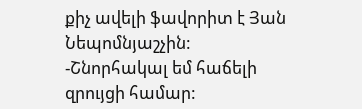քիչ ավելի ֆավորիտ է Յան Նեպոմնյաշչին:
-Շնորհակալ եմ հաճելի զրույցի համար: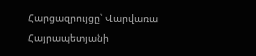Հարցազրույցը՝ Վարվառա Հայրապետյանի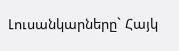Լուսանկարները` Հայկ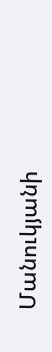Մանուկյանի